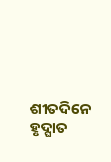ଶୀତଦିନେ ହୃଦ୍ଘାତ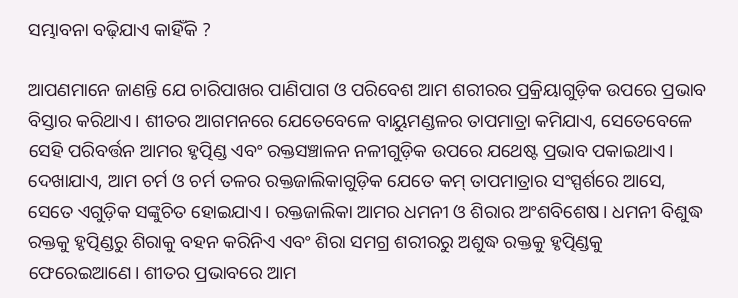ସମ୍ଭାବନା ବଢ଼ିଯାଏ କାହିଁକି ?

ଆପଣମାନେ ଜାଣନ୍ତି ଯେ ଚାରିପାଖର ପାଣିପାଗ ଓ ପରିବେଶ ଆମ ଶରୀରର ପ୍ରକ୍ରିୟାଗୁଡ଼ିକ ଉପରେ ପ୍ରଭାବ ବିସ୍ତାର କରିଥାଏ। ଶୀତର ଆଗମନରେ ଯେତେବେଳେ ବାୟୁମଣ୍ଡଳର ତାପମାତ୍ରା କମିଯାଏ, ସେତେବେଳେ ସେହି ପରିବର୍ତ୍ତନ ଆମର ହୃତ୍ପିଣ୍ଡ ଏବଂ ରକ୍ତସଞ୍ଚାଳନ ନଳୀଗୁଡ଼ିକ ଉପରେ ଯଥେଷ୍ଟ ପ୍ରଭାବ ପକାଇଥାଏ। ଦେଖାଯାଏ, ଆମ ଚର୍ମ ଓ ଚର୍ମ ତଳର ରକ୍ତଜାଲିକାଗୁଡ଼ିକ ଯେତେ କମ୍ ତାପମାତ୍ରାର ସଂସ୍ପର୍ଶରେ ଆସେ, ସେତେ ଏଗୁଡ଼ିକ ସଙ୍କୁଚିତ ହୋଇଯାଏ। ରକ୍ତଜାଲିକା ଆମର ଧମନୀ ଓ ଶିରାର ଅଂଶବିଶେଷ। ଧମନୀ ବିଶୁଦ୍ଧ ରକ୍ତକୁ ହୃତ୍ପିଣ୍ଡରୁ ଶିରାକୁ ବହନ କରିନିଏ ଏବଂ ଶିରା ସମଗ୍ର ଶରୀରରୁ ଅଶୁଦ୍ଧ ରକ୍ତକୁ ହୃତ୍ପିଣ୍ଡକୁ ଫେରେଇଆଣେ। ଶୀତର ପ୍ରଭାବରେ ଆମ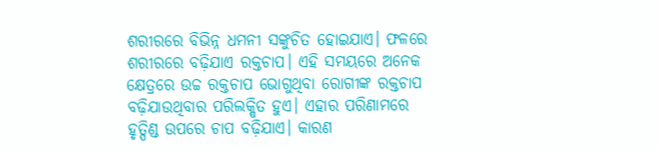ଶରୀରରେ ବିଭିନ୍ନ ଧମନୀ ସଙ୍କୁଚିତ ହୋଇଯାଏ। ଫଳରେ ଶରୀରରେ ବଢ଼ିଯାଏ ରକ୍ତଚାପ। ଏହି ସମୟରେ ଅନେକ କ୍ଷେତ୍ରରେ ଉଚ୍ଚ ରକ୍ତଚାପ ଭୋଗୁଥିବା ରୋଗୀଙ୍କ ରକ୍ତଚାପ ବଢ଼ିଯାଉଥିବାର ପରିଲକ୍ଷିତ ହୁଏ। ଏହାର ପରିଣାମରେ ହୃତ୍ପିଣ୍ଡ ଉପରେ ଚାପ ବଢ଼ିଯାଏ। କାରଣ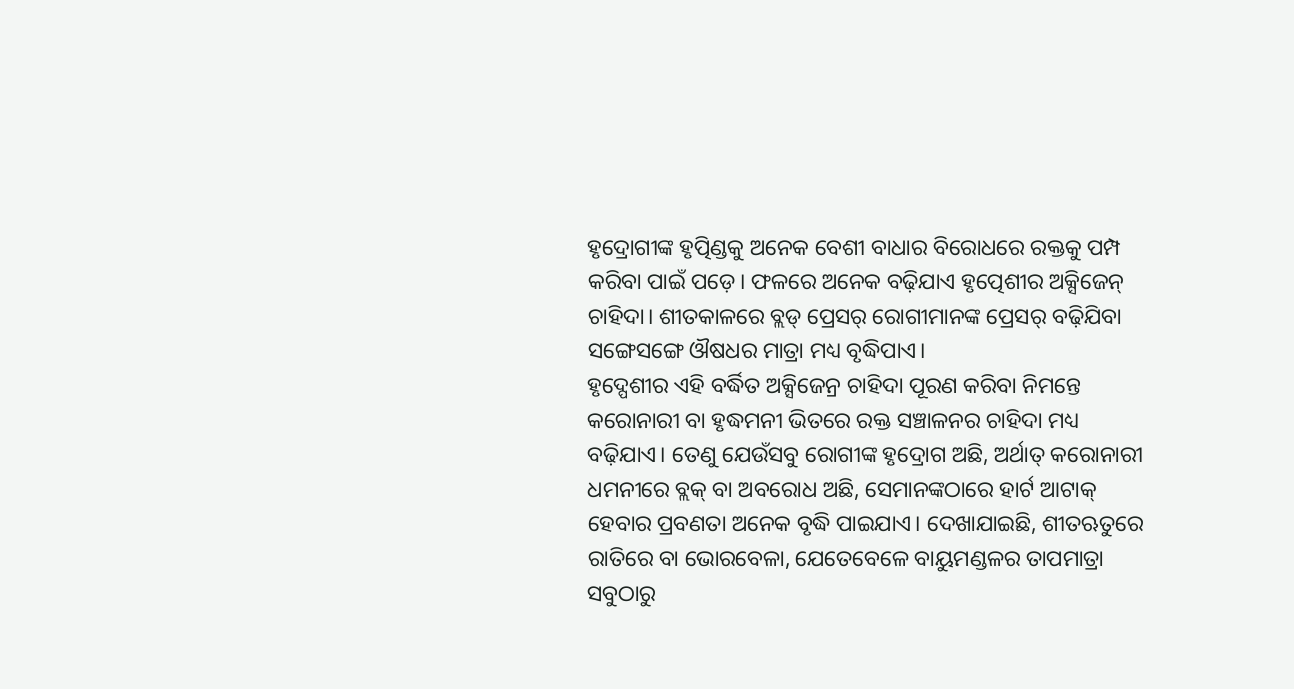ହୃଦ୍ରୋଗୀଙ୍କ ହୃତ୍ପିଣ୍ଡକୁ ଅନେକ ବେଶୀ ବାଧାର ବିରୋଧରେ ରକ୍ତକୁ ପମ୍ପ କରିବା ପାଇଁ ପଡ଼େ। ଫଳରେ ଅନେକ ବଢ଼ିଯାଏ ହୃତ୍ପେଶୀର ଅକ୍ସିଜେନ୍ ଚାହିଦା। ଶୀତକାଳରେ ବ୍ଲଡ୍ ପ୍ରେସର୍ ରୋଗୀମାନଙ୍କ ପ୍ରେସର୍ ବଢ଼ିଯିବା ସଙ୍ଗେସଙ୍ଗେ ଔଷଧର ମାତ୍ରା ମଧ୍ୟ ବୃଦ୍ଧିପାଏ।
ହୃଦ୍ପେଶୀର ଏହି ବର୍ଦ୍ଧିତ ଅକ୍ସିଜେନ୍ର ଚାହିଦା ପୂରଣ କରିବା ନିମନ୍ତେ କରୋନାରୀ ବା ହୃଦ୍ଧମନୀ ଭିତରେ ରକ୍ତ ସଞ୍ଚାଳନର ଚାହିଦା ମଧ୍ୟ ବଢ଼ିଯାଏ। ତେଣୁ ଯେଉଁସବୁ ରୋଗୀଙ୍କ ହୃଦ୍ରୋଗ ଅଛି, ଅର୍ଥାତ୍ କରୋନାରୀ ଧମନୀରେ ବ୍ଲକ୍ ବା ଅବରୋଧ ଅଛି, ସେମାନଙ୍କଠାରେ ହାର୍ଟ ଆଟାକ୍ ହେବାର ପ୍ରବଣତା ଅନେକ ବୃଦ୍ଧି ପାଇଯାଏ। ଦେଖାଯାଇଛି, ଶୀତଋତୁରେ ରାତିରେ ବା ଭୋରବେଳା, ଯେତେବେଳେ ବାୟୁମଣ୍ଡଳର ତାପମାତ୍ରା ସବୁଠାରୁ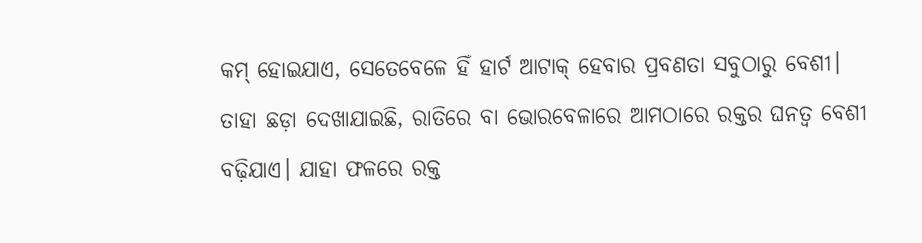କମ୍ ହୋଇଯାଏ, ସେତେବେଳେ ହିଁ ହାର୍ଟ ଆଟାକ୍ ହେବାର ପ୍ରବଣତା ସବୁଠାରୁ ବେଶୀ। ତାହା ଛଡ଼ା ଦେଖାଯାଇଛି, ରାତିରେ ବା ଭୋରବେଳାରେ ଆମଠାରେ ରକ୍ତର ଘନତ୍ବ ବେଶୀ ବଢ଼ିଯାଏ। ଯାହା ଫଳରେ ରକ୍ତ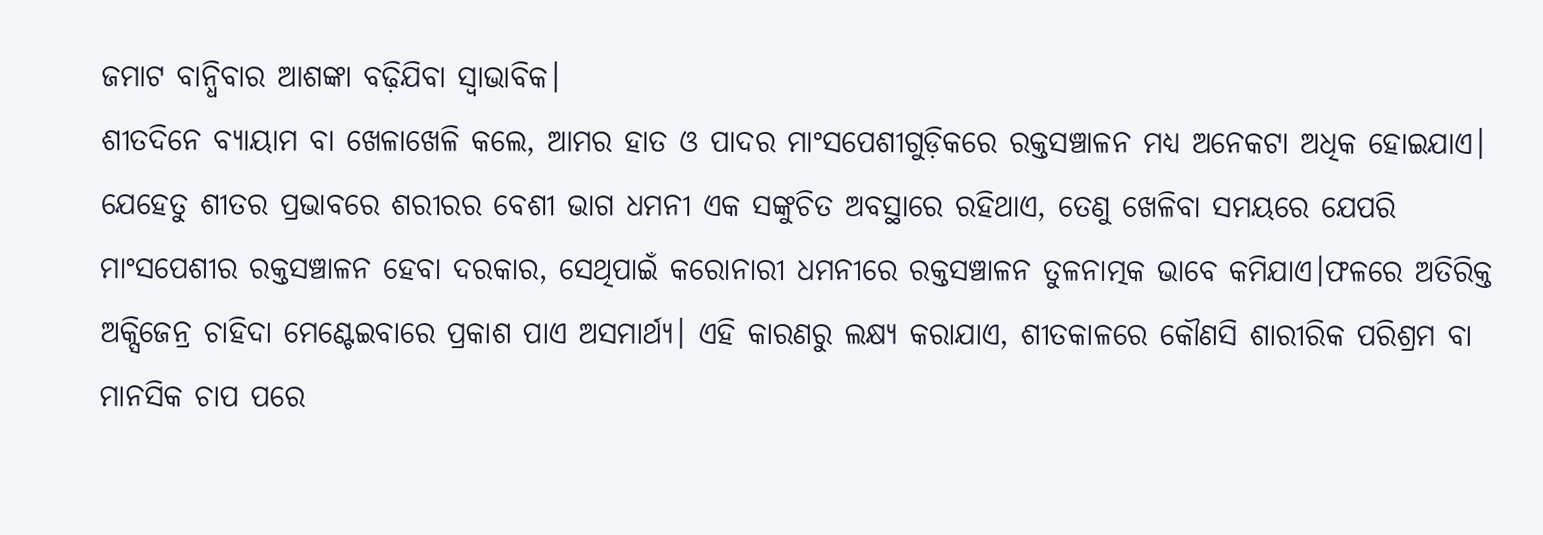ଜମାଟ ବାନ୍ଧିବାର ଆଶଙ୍କା ବଢ଼ିଯିବା ସ୍ବାଭାବିକ।
ଶୀତଦିନେ ବ୍ୟାୟାମ ବା ଖେଳାଖେଳି କଲେ, ଆମର ହାତ ଓ ପାଦର ମାଂସପେଶୀଗୁଡ଼ିକରେ ରକ୍ତସଞ୍ଚାଳନ ମଧ୍ୟ ଅନେକଟା ଅଧିକ ହୋଇଯାଏ। ଯେହେତୁ ଶୀତର ପ୍ରଭାବରେ ଶରୀରର ବେଶୀ ଭାଗ ଧମନୀ ଏକ ସଙ୍କୁଚିତ ଅବସ୍ଥାରେ ରହିଥାଏ, ତେଣୁ ଖେଳିବା ସମୟରେ ଯେପରି ମାଂସପେଶୀର ରକ୍ତସଞ୍ଚାଳନ ହେବା ଦରକାର, ସେଥିପାଇଁ କରୋନାରୀ ଧମନୀରେ ରକ୍ତସଞ୍ଚାଳନ ତୁଳନାତ୍ମକ ଭାବେ କମିଯାଏ।ଫଳରେ ଅତିରିକ୍ତ ଅକ୍ସିଜେନ୍ର ଚାହିଦା ମେଣ୍ଟେଇବାରେ ପ୍ରକାଶ ପାଏ ଅସମାର୍ଥ୍ୟ। ଏହି କାରଣରୁ ଲକ୍ଷ୍ୟ କରାଯାଏ, ଶୀତକାଳରେ କୌଣସି ଶାରୀରିକ ପରିଶ୍ରମ ବା ମାନସିକ ଚାପ ପରେ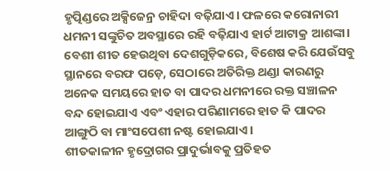ହୃତ୍ପିଣ୍ଡରେ ଅକ୍ସିଜେନ୍ର ଚାହିଦା ବଢ଼ିଯାଏ। ଫଳରେ କରୋନାରୀ ଧମନୀ ସଙ୍କୁଚିତ ଅବସ୍ଥାରେ ରହି ବଢ଼ିଯାଏ ହାର୍ଟ ଆଟାକ୍ର ଆଶଙ୍କା।
ବେଶୀ ଶୀତ ହେଉଥିବା ଦେଶଗୁଡ଼ିକରେ, ବିଶେଷ କରି ଯେଉଁସବୁ ସ୍ଥାନରେ ବରଫ ପଡ଼େ, ସେଠାରେ ଅତିରିକ୍ତ ଥଣ୍ଡା କାରଣରୁ ଅନେକ ସମୟରେ ହାତ ବା ପାଦର ଧମନୀରେ ରକ୍ତ ସଞ୍ଚାଳନ ବନ୍ଦ ହୋଇଯାଏ ଏବଂ ଏହାର ପରିଣାମରେ ହାତ କି ପାଦର ଆଙ୍ଗୁଠି ବା ମାଂସପେଶୀ ନଷ୍ଟ ହୋଇଯାଏ।
ଶୀତକାଳୀନ ହୃଦ୍ରୋଗର ପ୍ରାଦୁର୍ଭାବକୁ ପ୍ରତିହତ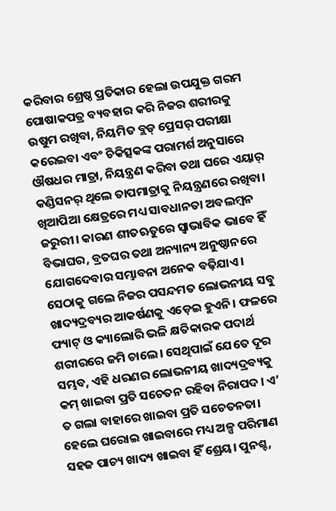କରିବାର ଶ୍ରେଷ୍ଠ ପ୍ରତିକାର ହେଲା ଉପଯୁକ୍ତ ଗରମ ପୋଷାକପତ୍ର ବ୍ୟବହାର କରି ନିଜର ଶରୀରକୁ ଉଷୁମ ରଖିବା, ନିୟମିତ ବ୍ଲଡ୍ ପ୍ରେସର୍ ପରୀକ୍ଷା କରେଇବା ଏବଂ ଚିକିତ୍ସକଙ୍କ ପରାମର୍ଶ ଅନୁସାରେ ଔଷଧର ମାତ୍ରା, ନିୟନ୍ତ୍ରଣ କରିବା ତଥା ଘରେ ଏୟାର୍ କଣ୍ଡିସନର୍ ଥିଲେ ତାପମାତ୍ରାକୁ ନିୟନ୍ତ୍ରଣରେ ରଖିବା। ଖିଆପିଆ କ୍ଷେତ୍ରରେ ମଧ୍ୟ ସାବଧାନତା ଅବଲମ୍ବନ ଜରୁରୀ। କାରଣ ଶୀତଋତୁରେ ସ୍ବାଭାବିକ ଭାବେ ହିଁ ବିଭାଘର, ବ୍ରତଘର ତଥା ଅନ୍ୟାନ୍ୟ ଅନୁଷ୍ଠାନରେ ଯୋଗଦେବାର ସମ୍ଭାବନା ଅନେକ ବଢ଼ିଯାଏ। ସେଠାକୁ ଗଲେ ନିଜର ପସନ୍ଦମତ ଲୋଭନୀୟ ସବୁ ଖାଦ୍ୟଦ୍ରବ୍ୟର ଆକର୍ଷଣକୁ ଏଡ଼େଇ ହୁଏନି। ଫଳରେ ଫ୍ୟାଟ୍ ଓ କ୍ୟାଲୋରି ଭଳି କ୍ଷତିକାରକ ପଦାର୍ଥ ଶରୀରରେ ଜମି ଚାଲେ। ସେଥିପାଇଁ ଯେତେ ଦୂର ସମ୍ଭବ, ଏହି ଧରଣର ଲୋଭନୀୟ ଖାଦ୍ୟଦ୍ରବ୍ୟକୁ କମ୍ ଖାଇବା ପ୍ରତି ସଚେତନ ରହିବା ନିରାପଦ। ଏ’ ତ ଗଲା ବାହାରେ ଖାଇବା ପ୍ରତି ସଚେତନତା। ହେଲେ ଘରୋଇ ଖାଇବାରେ ମଧ୍ୟ ଅଳ୍ପ ପରିମାଣ ସହଜ ପାଚ୍ୟ ଖାଦ୍ୟ ଖାଇବା ହିଁ ଶ୍ରେୟ। ପୁନଶ୍ଚ,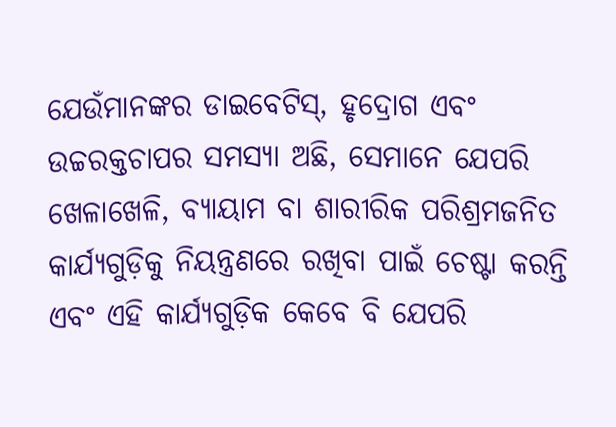ଯେଉଁମାନଙ୍କର ଡାଇବେଟିସ୍, ହୃଦ୍ରୋଗ ଏବଂ ଉଚ୍ଚରକ୍ତଚାପର ସମସ୍ୟା ଅଛି, ସେମାନେ ଯେପରି ଖେଳାଖେଳି, ବ୍ୟାୟାମ ବା ଶାରୀରିକ ପରିଶ୍ରମଜନିତ କାର୍ଯ୍ୟଗୁଡ଼ିକୁ ନିୟନ୍ତ୍ରଣରେ ରଖିବା ପାଇଁ ଚେଷ୍ଟା କରନ୍ତି ଏବଂ ଏହି କାର୍ଯ୍ୟଗୁଡ଼ିକ କେବେ ବି ଯେପରି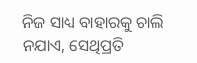ନିଜ ସାଧ୍ୟ ବାହାରକୁ ଚାଲି ନଯାଏ, ସେଥିପ୍ରତି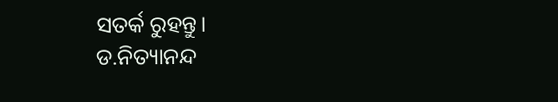ସତର୍କ ରୁହନ୍ତୁ।
ଡ.ନିତ୍ୟାନନ୍ଦ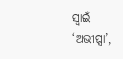ସ୍ବାଇଁ
‘ଅଭୀପ୍ସା’,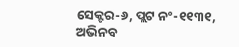ସେକ୍ଟର-୬, ପ୍ଲଟ ନଂ-୧୧୩୧,
ଅଭିନବ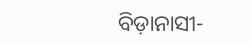ବିଡ଼ାନାସୀ-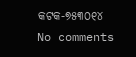କଟକ-୭୫୩୦୧୪
No comments